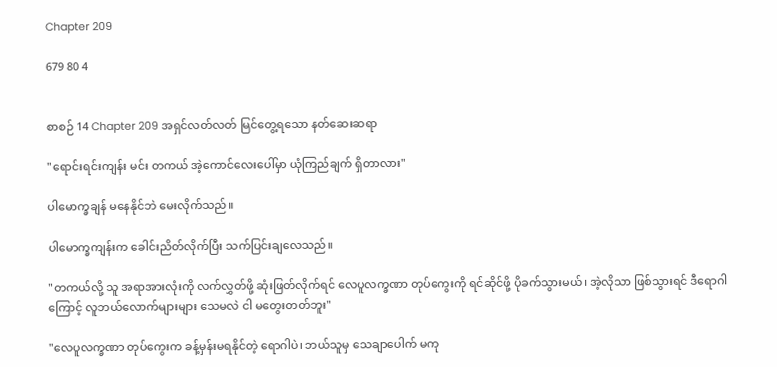Chapter 209

679 80 4


စာစဉ် 14 Chapter 209 အရှင်လတ်လတ် မြင်တွေ့ရသော နတ်ဆေးဆရာ

"ရောင်းရင်းကျန်း မင်း တကယ် အဲ့ကောင်လေးပေါ်မှာ ယုံကြည်ချက် ရှိတာလား"

ပါမောက္ခချန် မနေနိုင်ဘဲ မေးလိုက်သည်။

ပါမောက္ခကျန်းက ခေါင်းညိတ်လိုက်ပြီး သက်ပြင်းချလေသည်။

"တကယ်လို့ သူ အရာအားလုံးကို လက်လွှတ်ဖို့ ဆုံးဖြတ်လိုက်ရင် လေပူလက္ခဏာ တုပ်ကွေးကို ရင်ဆိုင်ဖို့ ပိုခက်သွားမယ်၊ အဲ့လိုသာ ဖြစ်သွားရင် ဒီရောဂါကြောင့် လူဘယ်လောက်များများ သေမလဲ ငါ မတွေးတတ်ဘူး"

"လေပူလက္ခဏာ တုပ်ကွေးက ခန့်မှန်းမရနိုင်တဲ့ ရောဂါပဲ၊ ဘယ်သူမှ သေချာပေါက် မကု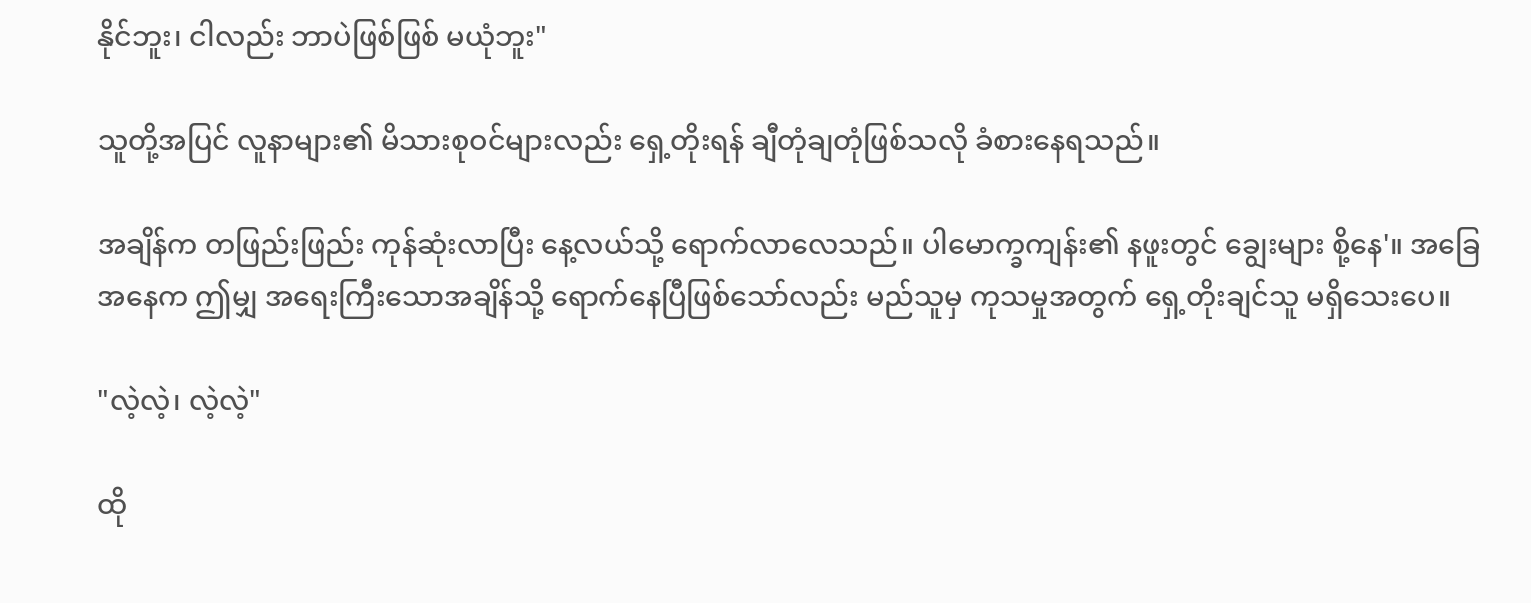နိုင်ဘူး၊ ငါလည်း ဘာပဲဖြစ်ဖြစ် မယုံဘူး"

သူတို့အပြင် လူနာများ၏ မိသားစုဝင်များလည်း ရှေ့တိုးရန် ချီတုံချတုံဖြစ်သလို ခံစားနေရသည်။

အချိန်က တဖြည်းဖြည်း ကုန်ဆုံးလာပြီး နေ့လယ်သို့ ရောက်လာလေသည်။ ပါမောက္ခကျန်း၏ နဖူးတွင် ချွေးများ စို့နေ'။ အခြေအနေက ဤမျှ အရေးကြီးသောအချိန်သို့ ရောက်နေပြီဖြစ်သော်လည်း မည်သူမှ ကုသမှုအတွက် ရှေ့တိုးချင်သူ မရှိသေးပေ။

"လဲ့လဲ့၊ လဲ့လဲ့"

ထို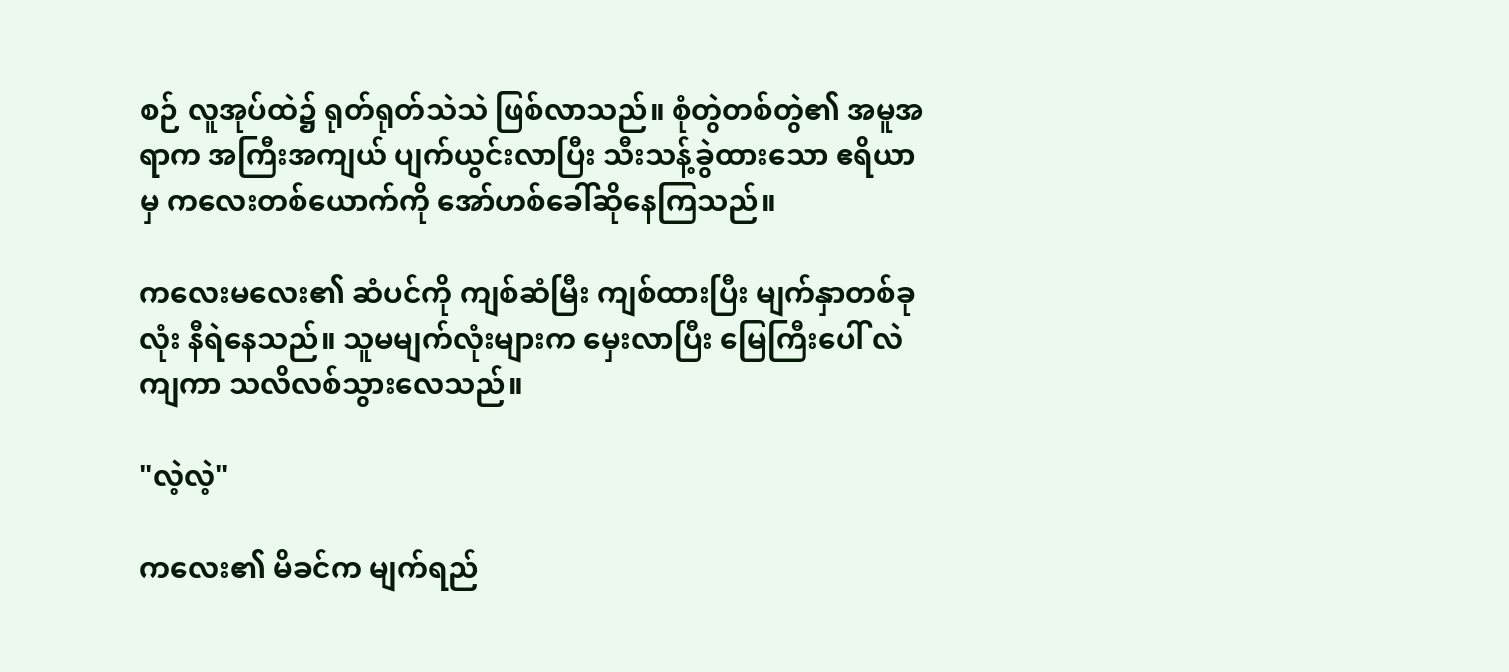စဉ် လူအုပ်ထဲ၌ ရုတ်ရုတ်သဲသဲ ဖြစ်လာသည်။ စုံတွဲတစ်တွဲ၏ အမူအရာက အကြီးအကျယ် ပျက်ယွင်းလာပြီး သီးသန့်ခွဲထားသော ဧရိယာမှ ကလေးတစ်ယောက်ကို အော်ဟစ်ခေါ်ဆိုနေကြသည်။

ကလေးမလေး၏ ဆံပင်ကို ကျစ်ဆံမြီး ကျစ်ထားပြီး မျက်နှာတစ်ခုလုံး နီရဲနေသည်။ သူမမျက်လုံးများက မှေးလာပြီး မြေကြီးပေါ် လဲကျကာ သလိလစ်သွားလေသည်။

"လဲ့လဲ့"

ကလေး၏ မိခင်က မျက်ရည်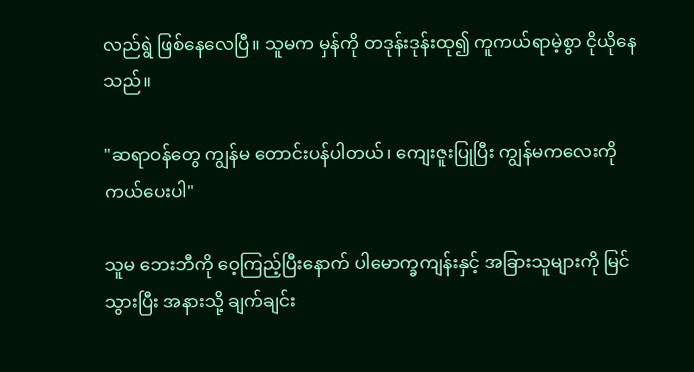လည်ရွဲ ဖြစ်နေလေပြီ။ သူမက မှန်ကို တဒုန်းဒုန်းထု၍ ကူကယ်ရာမဲ့စွာ ငိုယိုနေသည်။

"ဆရာဝန်တွေ ကျွန်မ တောင်းပန်ပါတယ်၊ ကျေးဇူးပြုပြီး ကျွန်မကလေးကို ကယ်ပေးပါ"

သူမ ဘေးဘီကို ဝေ့ကြည့်ပြီးနောက် ပါမောက္ခကျန်းနှင့် အခြားသူများကို မြင်သွားပြီး အနားသို့ ချက်ချင်း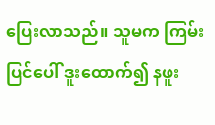ပြေးလာသည်။ သူမက ကြမ်းပြင်ပေါ် ဒူးထောက်၍ နဖူး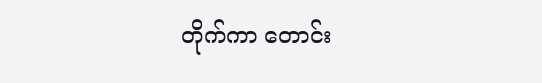တိုက်ကာ တောင်း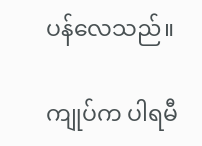ပန်လေသည်။

ကျုပ်က ပါရမီ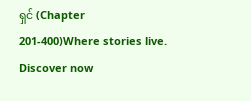ရှင် (Chapter 201-400)Where stories live. Discover now